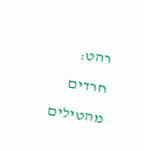רהט: חרדים מהטילים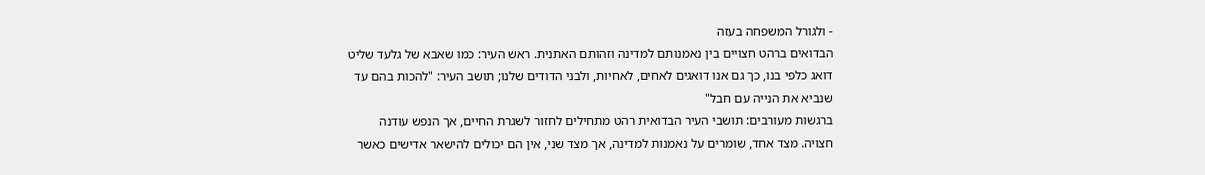- ולגורל המשפחה בעזה
הבדואים ברהט חצויים בין נאמנותם למדינה וזהותם האתנית. ראש העיר: כמו שאבא של גלעד שליט דואג כלפי בנו, כך גם אנו דואגים לאחים, לאחיות, ולבני הדודים שלנו; תושב העיר: "להכות בהם עד שנביא את הנייה עם חבל"
ברגשות מעורבים: תושבי העיר הבדואית רהט מתחילים לחזור לשגרת החיים, אך הנפש עודנה חצויה. מצד אחד, שומרים על נאמנות למדינה, אך מצד שני, אין הם יכולים להישאר אדישים כאשר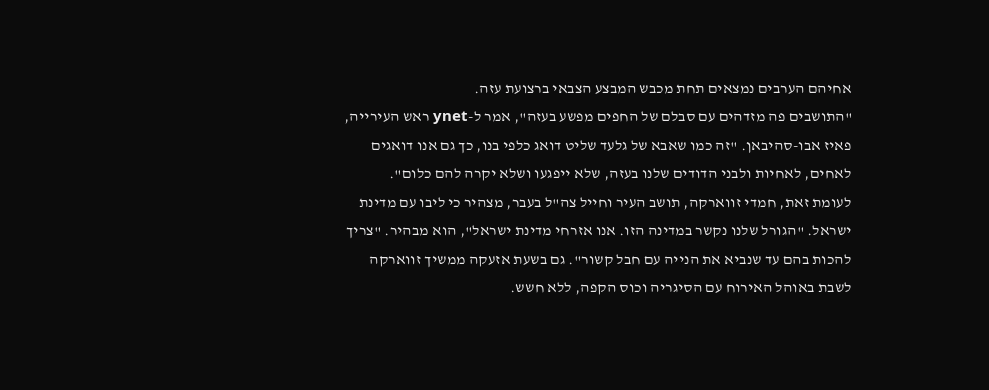אחיהם הערבים נמצאים תחת מכבש המבצע הצבאי ברצועת עזה.
"התושבים פה מזדהים עם סבלם של החפים מפשע בעזה", אמר ל-ynet ראש העירייה, פאיז אבו-סהיבאן. "זה כמו שאבא של גלעד שליט דואג כלפי בנו, כך גם אנו דואגים לאחים, לאחיות ולבני הדודים שלנו בעזה, שלא ייפגעו ושלא יקרה להם כלום".
לעומת זאת, חמדי זווארקה, תושב העיר וחייל צה"ל בעבר, מצהיר כי ליבו עם מדינת ישראל. "הגורל שלנו נקשר במדינה הזו. אנו אזרחי מדינת ישראל", הוא מבהיר. "צריך להכות בהם עד שנביא את הנייה עם חבל קשור". גם בשעת אזעקה ממשיך זווארקה לשבת באוהל האירוח עם הסיגריה וכוס הקפה, ללא חשש.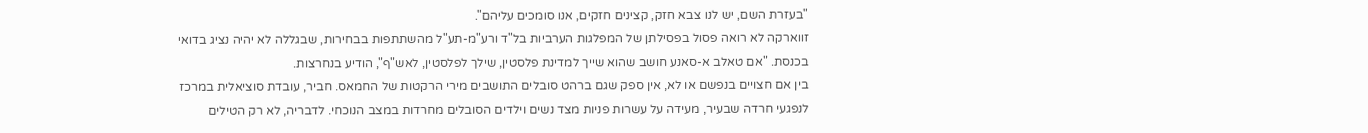"בעזרת השם, יש לנו צבא חזק, קצינים חזקים, אנו סומכים עליהם".
זווארקה לא רואה פסול בפסילתן של המפלגות הערביות בל"ד ורע"מ-תע"ל מהשתתפות בבחירות, שבגללה לא יהיה נציג בדואי בכנסת. "אם טאלב א-סאנע חושב שהוא שייך למדינת פלסטין, שילך לפלסטין, לאש"ף", הודיע בנחרצות.
בין אם חצויים בנפשם או לא, אין ספק שגם ברהט סובלים התושבים מירי הרקטות של החמאס. חביר, עובדת סוציאלית במרכז לנפגעי חרדה שבעיר, מעידה על עשרות פניות מצד נשים וילדים הסובלים מחרדות במצב הנוכחי. לדבריה, לא רק הטילים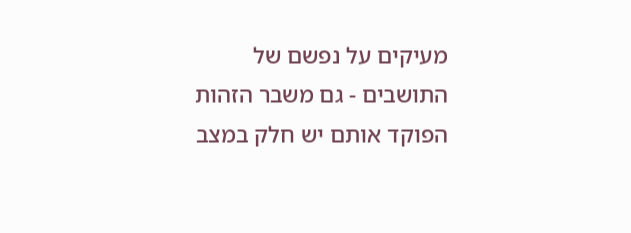מעיקים על נפשם של התושבים - גם משבר הזהות הפוקד אותם יש חלק במצב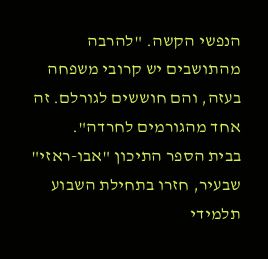הנפשי הקשה. "להרבה מהתושבים יש קרובי משפחה בעזה, והם חוששים לגורלם. זה אחד מהגורמים לחרדה".
בבית הספר התיכון "אבו-ראזי" שבעיר, חזרו בתחילת השבוע תלמידי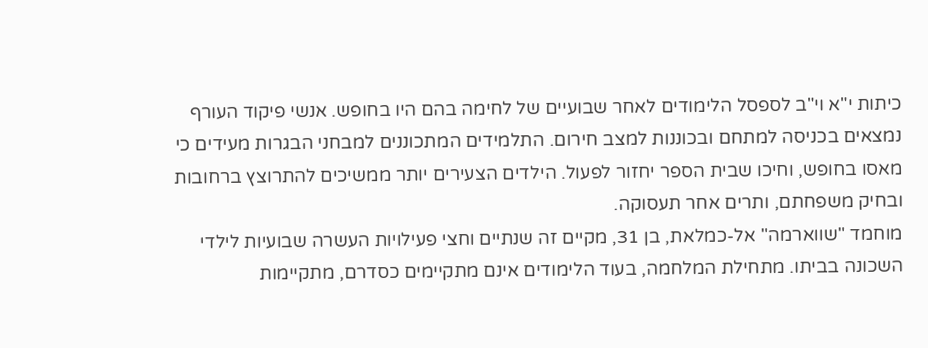כיתות י"א וי"ב לספסל הלימודים לאחר שבועיים של לחימה בהם היו בחופש. אנשי פיקוד העורף
נמצאים בכניסה למתחם ובכוננות למצב חירום. התלמידים המתכוננים למבחני הבגרות מעידים כי מאסו בחופש, וחיכו שבית הספר יחזור לפעול. הילדים הצעירים יותר ממשיכים להתרוצץ ברחובות ובחיק משפחתם, ותרים אחר תעסוקה.
מוחמד "שווארמה" אל-כמלאת, בן 31, מקיים זה שנתיים וחצי פעילויות העשרה שבועיות לילדי השכונה בביתו. מתחילת המלחמה, בעוד הלימודים אינם מתקיימים כסדרם, מתקיימות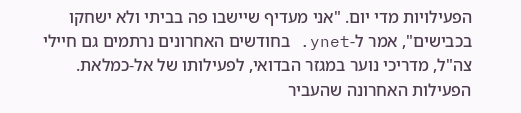הפעילויות מדי יום. "אני מעדיף שיישבו פה בביתי ולא ישחקו בכבישים", אמר ל-ynet. בחודשים האחרונים נרתמים גם חיילי צה"ל, מדריכי נוער במגזר הבדואי, לפעילותו של אל-כמלאת. הפעילות האחרונה שהעביר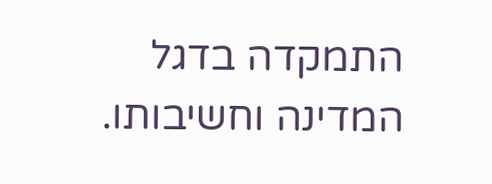התמקדה בדגל המדינה וחשיבותו.